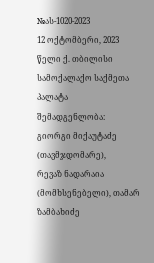№ას-1020-2023
12 ოქტომბერი, 2023 წელი ქ. თბილისი
სამოქალაქო საქმეთა პალატა
შემადგენლობა:
გიორგი მიქაუტაძე (თავმჯდომარე),
რევაზ ნადარაია (მომხსენებელი), თამარ ზამბახიძე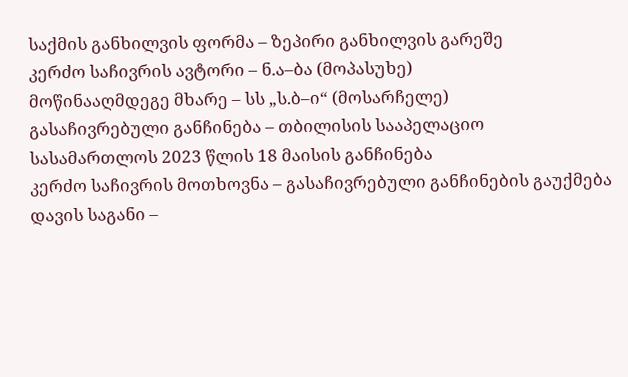საქმის განხილვის ფორმა – ზეპირი განხილვის გარეშე
კერძო საჩივრის ავტორი – ნ.ა–ბა (მოპასუხე)
მოწინააღმდეგე მხარე – სს „ს.ბ–ი“ (მოსარჩელე)
გასაჩივრებული განჩინება – თბილისის სააპელაციო სასამართლოს 2023 წლის 18 მაისის განჩინება
კერძო საჩივრის მოთხოვნა – გასაჩივრებული განჩინების გაუქმება
დავის საგანი –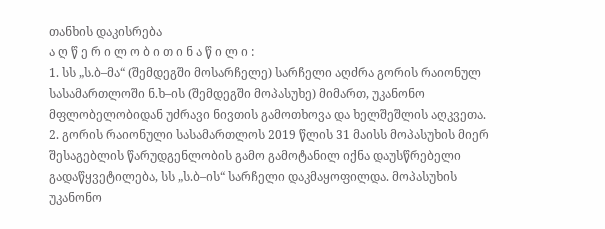თანხის დაკისრება
ა ღ წ ე რ ი ლ ო ბ ი თ ი ნ ა წ ი ლ ი :
1. სს „ს.ბ–მა“ (შემდეგში მოსარჩელე) სარჩელი აღძრა გორის რაიონულ სასამართლოში ნ.ხ–ის (შემდეგში მოპასუხე) მიმართ, უკანონო მფლობელობიდან უძრავი ნივთის გამოთხოვა და ხელშეშლის აღკვეთა.
2. გორის რაიონული სასამართლოს 2019 წლის 31 მაისს მოპასუხის მიერ შესაგებლის წარუდგენლობის გამო გამოტანილ იქნა დაუსწრებელი გადაწყვეტილება, სს „ს.ბ–ის“ სარჩელი დაკმაყოფილდა. მოპასუხის უკანონო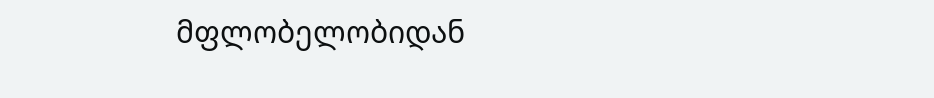მფლობელობიდან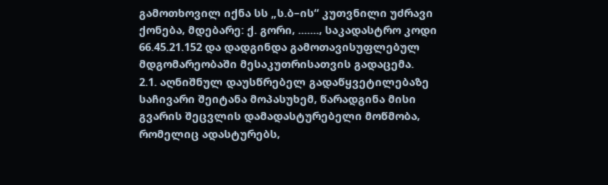გამოთხოვილ იქნა სს „ს.ბ–ის“ კუთვნილი უძრავი ქონება, მდებარე: ქ. გორი, ......., საკადასტრო კოდი 66.45.21.152 და დადგინდა გამოთავისუფლებულ მდგომარეობაში მესაკუთრისათვის გადაცემა.
2.1. აღნიშნულ დაუსწრებელ გადაწყვეტილებაზე საჩივარი შეიტანა მოპასუხემ, წარადგინა მისი გვარის შეცვლის დამადასტურებელი მოწმობა, რომელიც ადასტურებს,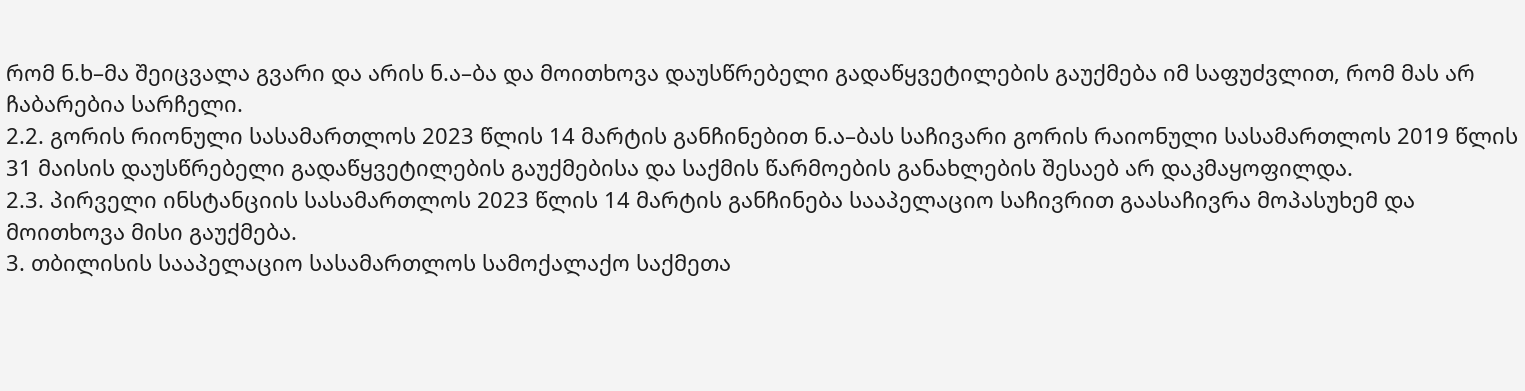რომ ნ.ხ–მა შეიცვალა გვარი და არის ნ.ა–ბა და მოითხოვა დაუსწრებელი გადაწყვეტილების გაუქმება იმ საფუძვლით, რომ მას არ ჩაბარებია სარჩელი.
2.2. გორის რიონული სასამართლოს 2023 წლის 14 მარტის განჩინებით ნ.ა–ბას საჩივარი გორის რაიონული სასამართლოს 2019 წლის 31 მაისის დაუსწრებელი გადაწყვეტილების გაუქმებისა და საქმის წარმოების განახლების შესაებ არ დაკმაყოფილდა.
2.3. პირველი ინსტანციის სასამართლოს 2023 წლის 14 მარტის განჩინება სააპელაციო საჩივრით გაასაჩივრა მოპასუხემ და მოითხოვა მისი გაუქმება.
3. თბილისის სააპელაციო სასამართლოს სამოქალაქო საქმეთა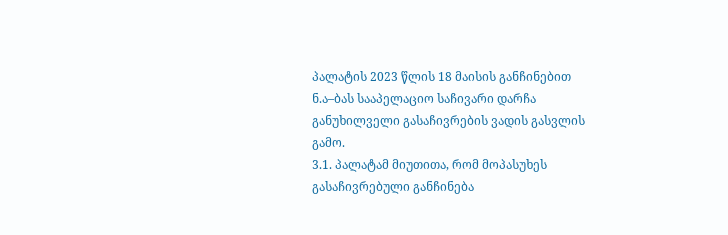პალატის 2023 წლის 18 მაისის განჩინებით ნ.ა–ბას სააპელაციო საჩივარი დარჩა განუხილველი გასაჩივრების ვადის გასვლის გამო.
3.1. პალატამ მიუთითა, რომ მოპასუხეს გასაჩივრებული განჩინება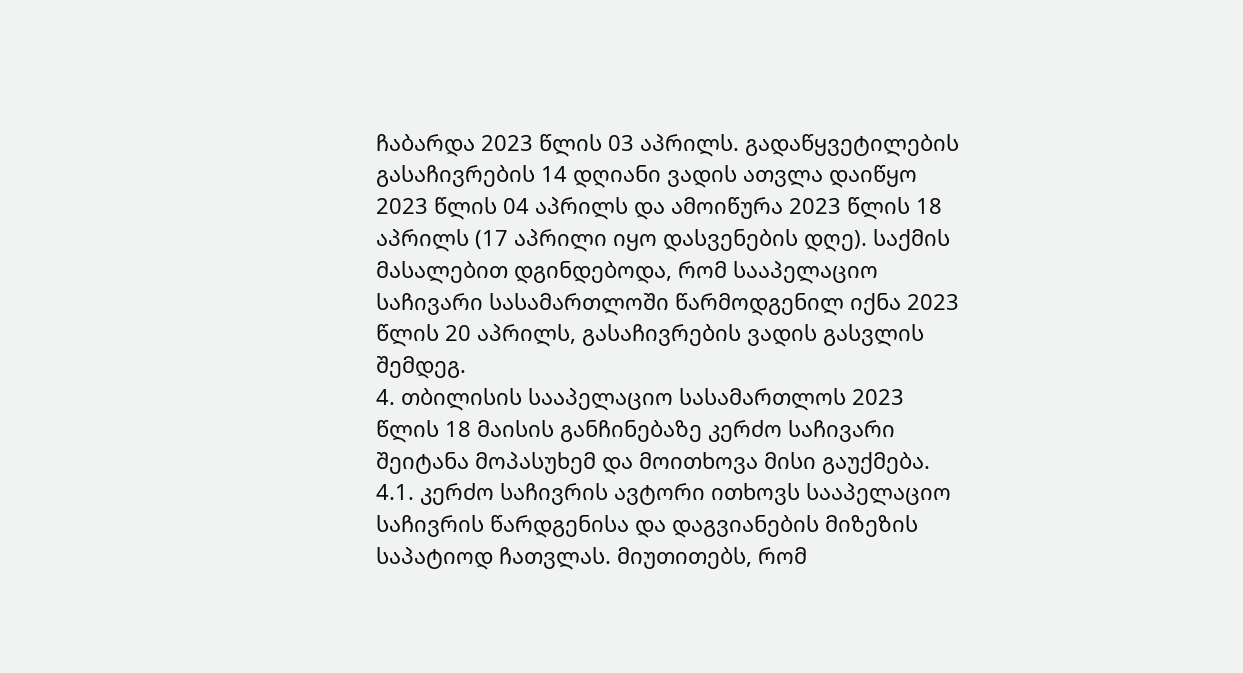ჩაბარდა 2023 წლის 03 აპრილს. გადაწყვეტილების გასაჩივრების 14 დღიანი ვადის ათვლა დაიწყო 2023 წლის 04 აპრილს და ამოიწურა 2023 წლის 18 აპრილს (17 აპრილი იყო დასვენების დღე). საქმის მასალებით დგინდებოდა, რომ სააპელაციო საჩივარი სასამართლოში წარმოდგენილ იქნა 2023 წლის 20 აპრილს, გასაჩივრების ვადის გასვლის შემდეგ.
4. თბილისის სააპელაციო სასამართლოს 2023 წლის 18 მაისის განჩინებაზე კერძო საჩივარი შეიტანა მოპასუხემ და მოითხოვა მისი გაუქმება.
4.1. კერძო საჩივრის ავტორი ითხოვს სააპელაციო საჩივრის წარდგენისა და დაგვიანების მიზეზის საპატიოდ ჩათვლას. მიუთითებს, რომ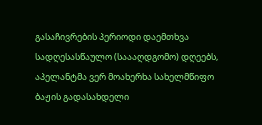გასაჩივრების პერიოდი დაემთხვა სადღესასწაულო (საააღდგომო) დღეებს, აპელანტმა ვერ მოახერხა სახელმწიფო ბაჟის გადასახდელი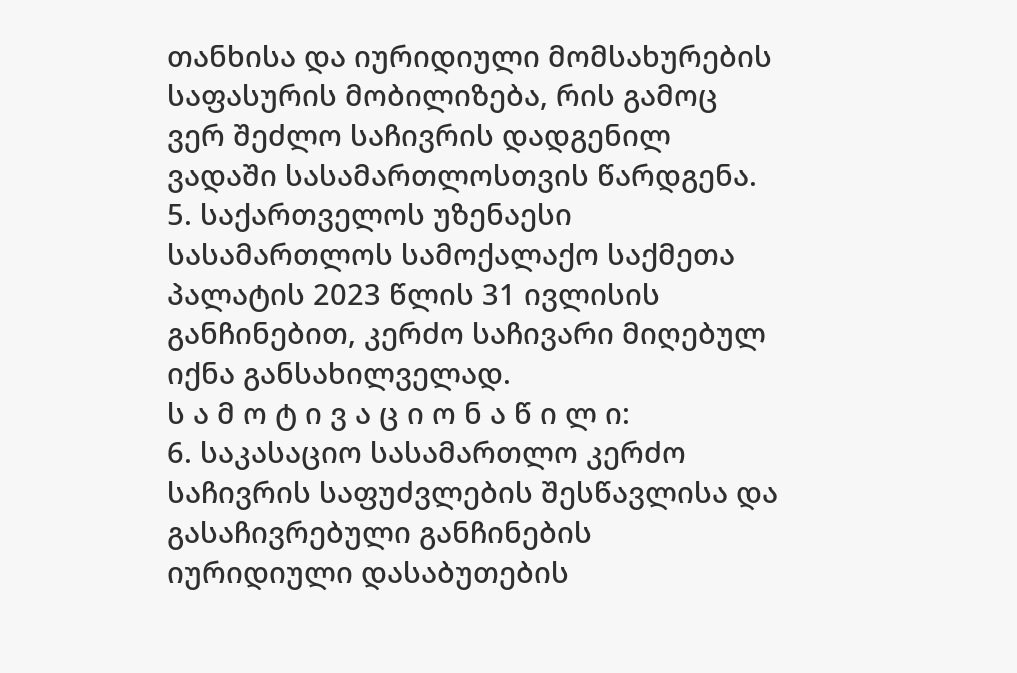თანხისა და იურიდიული მომსახურების საფასურის მობილიზება, რის გამოც ვერ შეძლო საჩივრის დადგენილ ვადაში სასამართლოსთვის წარდგენა.
5. საქართველოს უზენაესი სასამართლოს სამოქალაქო საქმეთა პალატის 2023 წლის 31 ივლისის განჩინებით, კერძო საჩივარი მიღებულ იქნა განსახილველად.
ს ა მ ო ტ ი ვ ა ც ი ო ნ ა წ ი ლ ი:
6. საკასაციო სასამართლო კერძო საჩივრის საფუძვლების შესწავლისა და გასაჩივრებული განჩინების იურიდიული დასაბუთების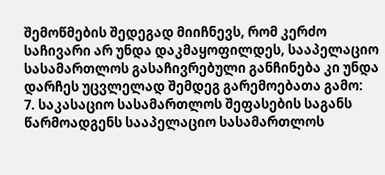შემოწმების შედეგად მიიჩნევს, რომ კერძო საჩივარი არ უნდა დაკმაყოფილდეს, სააპელაციო სასამართლოს გასაჩივრებული განჩინება კი უნდა დარჩეს უცვლელად შემდეგ გარემოებათა გამო:
7. საკასაციო სასამართლოს შეფასების საგანს წარმოადგენს სააპელაციო სასამართლოს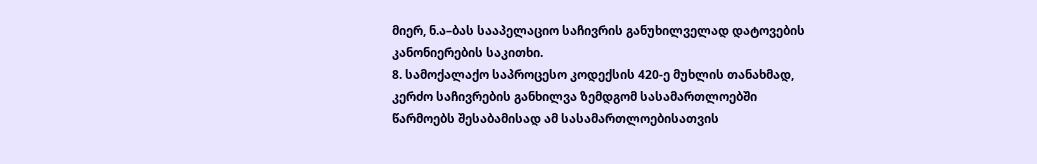მიერ, ნ.ა–ბას სააპელაციო საჩივრის განუხილველად დატოვების კანონიერების საკითხი.
8. სამოქალაქო საპროცესო კოდექსის 420-ე მუხლის თანახმად, კერძო საჩივრების განხილვა ზემდგომ სასამართლოებში წარმოებს შესაბამისად ამ სასამართლოებისათვის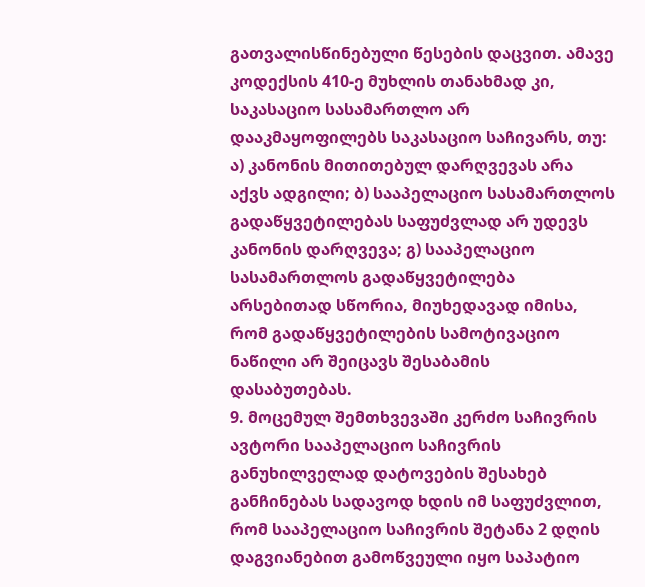გათვალისწინებული წესების დაცვით. ამავე კოდექსის 410-ე მუხლის თანახმად კი, საკასაციო სასამართლო არ დააკმაყოფილებს საკასაციო საჩივარს, თუ: ა) კანონის მითითებულ დარღვევას არა აქვს ადგილი; ბ) სააპელაციო სასამართლოს გადაწყვეტილებას საფუძვლად არ უდევს კანონის დარღვევა; გ) სააპელაციო სასამართლოს გადაწყვეტილება არსებითად სწორია, მიუხედავად იმისა, რომ გადაწყვეტილების სამოტივაციო ნაწილი არ შეიცავს შესაბამის დასაბუთებას.
9. მოცემულ შემთხვევაში კერძო საჩივრის ავტორი სააპელაციო საჩივრის განუხილველად დატოვების შესახებ განჩინებას სადავოდ ხდის იმ საფუძვლით, რომ სააპელაციო საჩივრის შეტანა 2 დღის დაგვიანებით გამოწვეული იყო საპატიო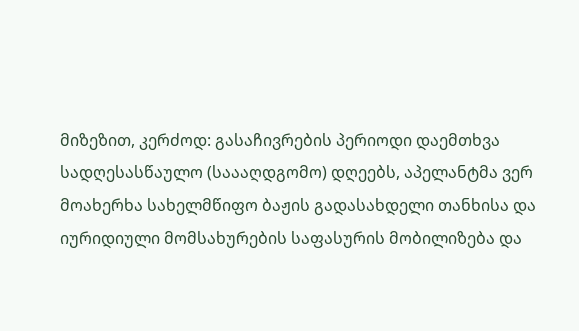მიზეზით, კერძოდ: გასაჩივრების პერიოდი დაემთხვა სადღესასწაულო (საააღდგომო) დღეებს, აპელანტმა ვერ მოახერხა სახელმწიფო ბაჟის გადასახდელი თანხისა და იურიდიული მომსახურების საფასურის მობილიზება და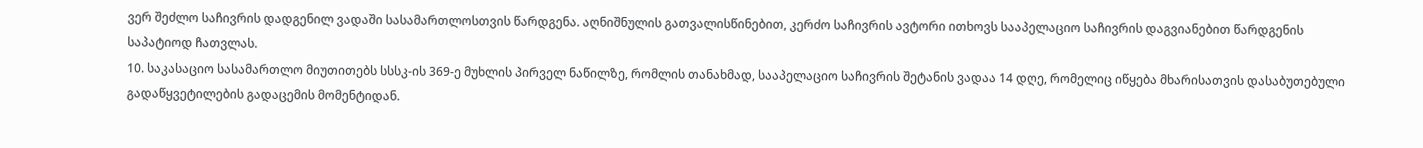ვერ შეძლო საჩივრის დადგენილ ვადაში სასამართლოსთვის წარდგენა. აღნიშნულის გათვალისწინებით, კერძო საჩივრის ავტორი ითხოვს სააპელაციო საჩივრის დაგვიანებით წარდგენის საპატიოდ ჩათვლას.
10. საკასაციო სასამართლო მიუთითებს სსსკ-ის 369-ე მუხლის პირველ ნაწილზე, რომლის თანახმად, სააპელაციო საჩივრის შეტანის ვადაა 14 დღე, რომელიც იწყება მხარისათვის დასაბუთებული გადაწყვეტილების გადაცემის მომენტიდან.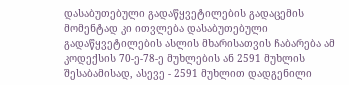დასაბუთებული გადაწყვეტილების გადაცემის მომენტად კი ითვლება დასაბუთებული გადაწყვეტილების ასლის მხარისათვის ჩაბარება ამ კოდექსის 70-ე-78-ე მუხლების ან 2591 მუხლის შესაბამისად, ასევე - 2591 მუხლით დადგენილი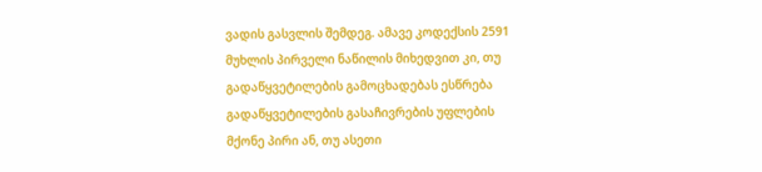ვადის გასვლის შემდეგ. ამავე კოდექსის 2591 მუხლის პირველი ნაწილის მიხედვით კი, თუ გადაწყვეტილების გამოცხადებას ესწრება გადაწყვეტილების გასაჩივრების უფლების მქონე პირი ან, თუ ასეთი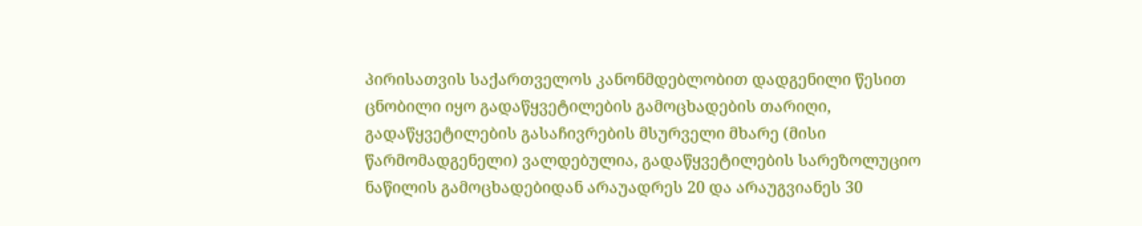პირისათვის საქართველოს კანონმდებლობით დადგენილი წესით ცნობილი იყო გადაწყვეტილების გამოცხადების თარიღი, გადაწყვეტილების გასაჩივრების მსურველი მხარე (მისი წარმომადგენელი) ვალდებულია, გადაწყვეტილების სარეზოლუციო ნაწილის გამოცხადებიდან არაუადრეს 20 და არაუგვიანეს 30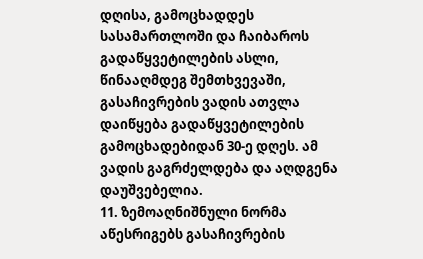დღისა, გამოცხადდეს სასამართლოში და ჩაიბაროს გადაწყვეტილების ასლი, წინააღმდეგ შემთხვევაში, გასაჩივრების ვადის ათვლა დაიწყება გადაწყვეტილების გამოცხადებიდან 30-ე დღეს. ამ ვადის გაგრძელდება და აღდგენა დაუშვებელია.
11. ზემოაღნიშნული ნორმა აწესრიგებს გასაჩივრების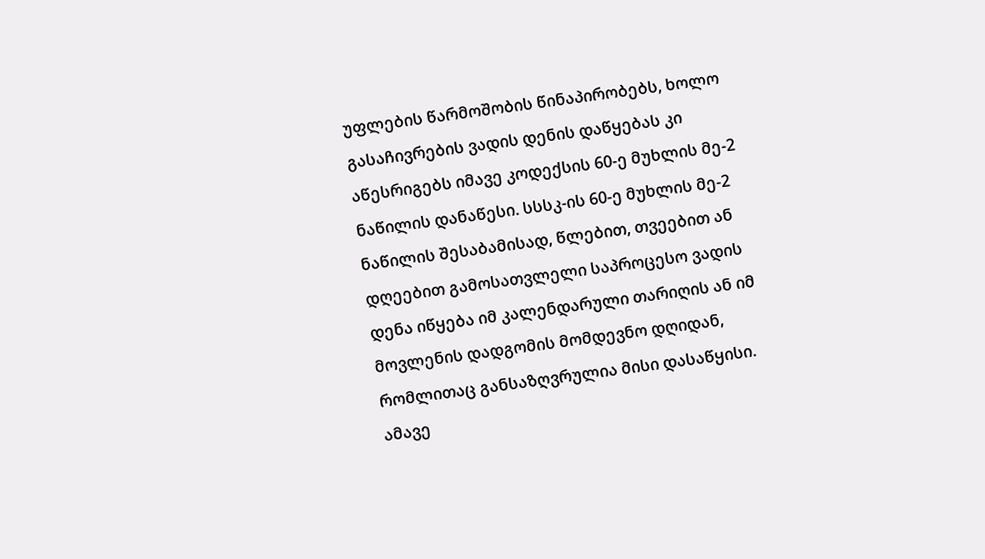უფლების წარმოშობის წინაპირობებს, ხოლო გასაჩივრების ვადის დენის დაწყებას კი აწესრიგებს იმავე კოდექსის 60-ე მუხლის მე-2 ნაწილის დანაწესი. სსსკ-ის 60-ე მუხლის მე-2 ნაწილის შესაბამისად, წლებით, თვეებით ან დღეებით გამოსათვლელი საპროცესო ვადის დენა იწყება იმ კალენდარული თარიღის ან იმ მოვლენის დადგომის მომდევნო დღიდან, რომლითაც განსაზღვრულია მისი დასაწყისი. ამავე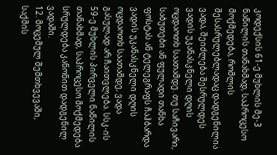კოდექსის 61-ე მუხლის მე-3 ნაწილის თანახმად, საპროცესო მოქმედება, რომლის შესასრულებლადაც დადგენილია ვადა, შეიძლება შესრულდეს ვადის უკანასკნელი დღის ოცდაოთხ საათამდე. თუ საჩივარი, საბუთები ან ფულადი თანხა ფოსტას ან ტელეგრაფს ჩაჰბარდა ვადის უკანასკნელი დღის ოცდაოთხ საათამდე, ვადა გასულად არ ჩაითვლება. სსკ-ის 59-ე მუხლის პირველი ნაწილის თანახმად, საპროცესო მოქმედება სრულდება კანონით დადგენილ ვადაში.
12. მოცემულ შემთხვევაში, საქმის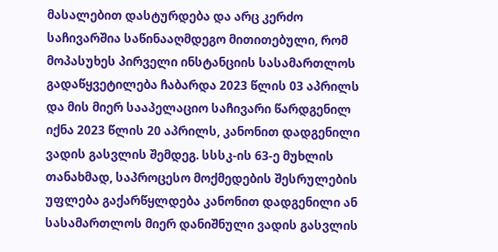მასალებით დასტურდება და არც კერძო საჩივარშია საწინააღმდეგო მითითებული, რომ მოპასუხეს პირველი ინსტანციის სასამართლოს გადაწყვეტილება ჩაბარდა 2023 წლის 03 აპრილს და მის მიერ სააპელაციო საჩივარი წარდგენილ იქნა 2023 წლის 20 აპრილს, კანონით დადგენილი ვადის გასვლის შემდეგ. სსსკ-ის 63-ე მუხლის თანახმად, საპროცესო მოქმედების შესრულების უფლება გაქარწყლდება კანონით დადგენილი ან სასამართლოს მიერ დანიშნული ვადის გასვლის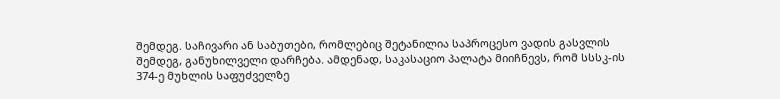შემდეგ. საჩივარი ან საბუთები, რომლებიც შეტანილია საპროცესო ვადის გასვლის შემდეგ, განუხილველი დარჩება. ამდენად, საკასაციო პალატა მიიჩნევს, რომ სსსკ-ის 374-ე მუხლის საფუძველზე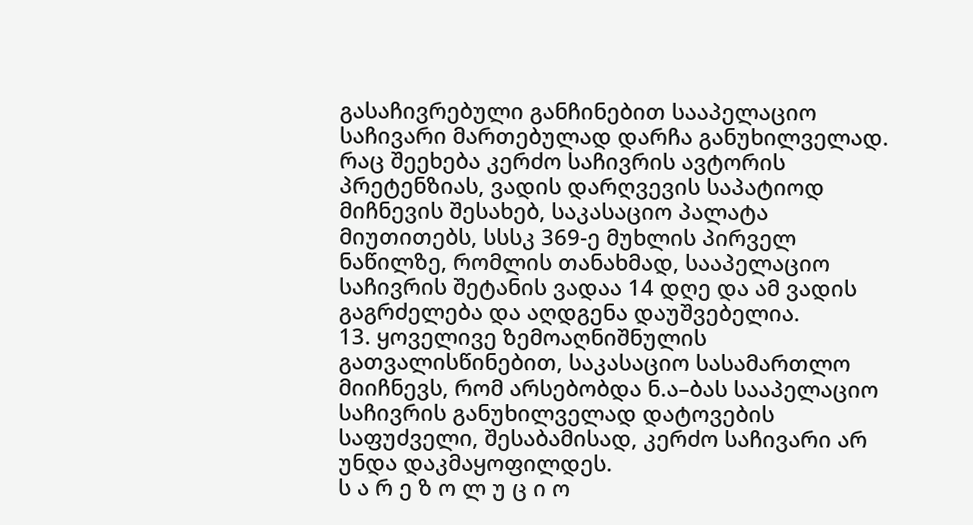გასაჩივრებული განჩინებით სააპელაციო საჩივარი მართებულად დარჩა განუხილველად. რაც შეეხება კერძო საჩივრის ავტორის პრეტენზიას, ვადის დარღვევის საპატიოდ მიჩნევის შესახებ, საკასაციო პალატა მიუთითებს, სსსკ 369-ე მუხლის პირველ ნაწილზე, რომლის თანახმად, სააპელაციო საჩივრის შეტანის ვადაა 14 დღე და ამ ვადის გაგრძელება და აღდგენა დაუშვებელია.
13. ყოველივე ზემოაღნიშნულის გათვალისწინებით, საკასაციო სასამართლო მიიჩნევს, რომ არსებობდა ნ.ა–ბას სააპელაციო საჩივრის განუხილველად დატოვების საფუძველი, შესაბამისად, კერძო საჩივარი არ უნდა დაკმაყოფილდეს.
ს ა რ ე ზ ო ლ უ ც ი ო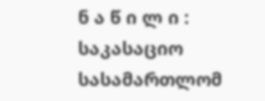ნ ა წ ი ლ ი :
საკასაციო სასამართლომ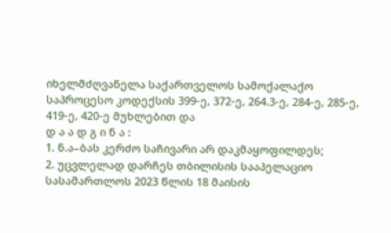იხელმძღვანელა საქართველოს სამოქალაქო საპროცესო კოდექსის 399-ე, 372-ე, 264.3-ე, 284-ე, 285-ე, 419-ე, 420-ე მუხლებით და
დ ა ა დ გ ი ნ ა :
1. ნ.ა–ბას კერძო საჩივარი არ დაკმაყოფილდეს;
2. უცვლელად დარჩეს თბილისის სააპელაციო სასამართლოს 2023 წლის 18 მაისის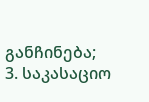განჩინება;
3. საკასაციო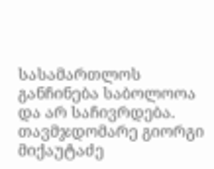სასამართლოს განჩინება საბოლოოა და არ საჩივრდება.
თავმჯდომარე გიორგი მიქაუტაძე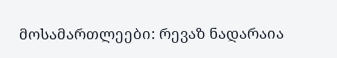მოსამართლეები: რევაზ ნადარაია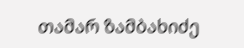თამარ ზამბახიძე